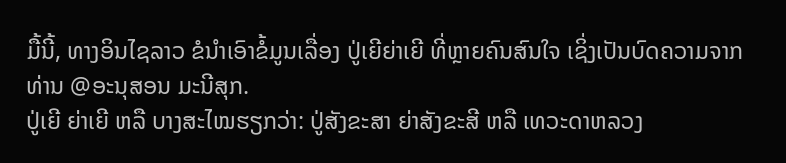ມື້ນີ້, ທາງອິນໄຊລາວ ຂໍນຳເອົາຂໍ້ມູນເລື່ອງ ປູ່ເຍີຍ່າເຍີ ທີ່ຫຼາຍຄົນສົນໃຈ ເຊິ່ງເປັນບົດຄວາມຈາກທ່ານ @ອະນຸສອນ ມະນີສຸກ.
ປູ່ເຍີ ຍ່າເຍີ ຫລື ບາງສະໄໝຮຽກວ່າ: ປູ່ສັງຂະສາ ຍ່າສັງຂະສີ ຫລື ເທວະດາຫລວງ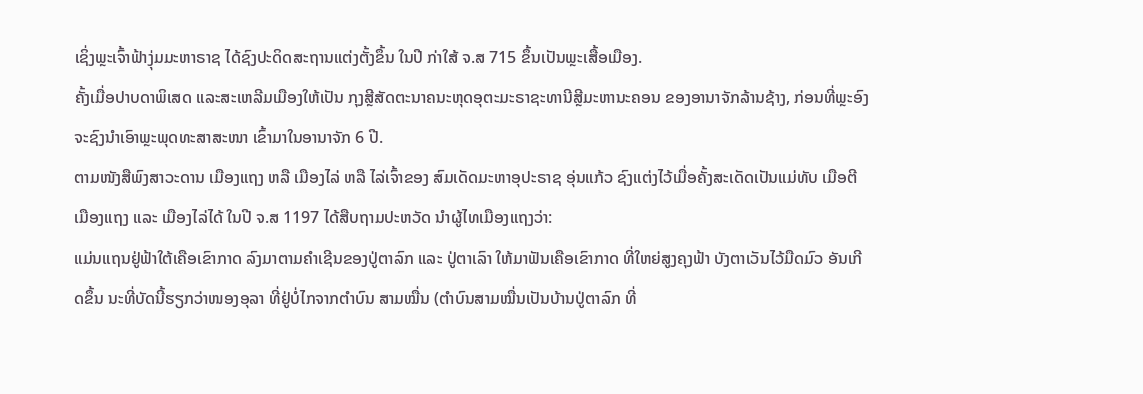ເຊິ່ງພຼະເຈົ້າຟ້າງຸ່ມມະຫາຣາຊ ໄດ້ຊົງປະດິດສະຖານແຕ່ງຕັ້ງຂຶ້ນ ໃນປີ ກ່າໃສ້ ຈ.ສ 715 ຂຶ້ນເປັນພຼະເສື້ອເມືອງ.
ຄັ້ງເມື່ອປາບດາພິເສດ ແລະສະເຫລີມເມືອງໃຫ້ເປັນ ກຸງສຼີສັດຕະນາຄນະຫຸດອຸຕະມະຣາຊະທານີສຼີມະຫານະຄອນ ຂອງອານາຈັກລ້ານຊ້າງ, ກ່ອນທີ່ພຼະອົງຈະຊົງນຳເອົາພຼະພຸດທະສາສະໜາ ເຂົ້າມາໃນອານາຈັກ 6 ປີ.
ຕາມໜັງສືພົງສາວະດານ ເມືອງແຖງ ຫລື ເມືອງໄລ່ ຫລື ໄລ່ເຈົ້າຂອງ ສົມເດັດມະຫາອຸປະຣາຊ ອຸ່ນແກ້ວ ຊົງແຕ່ງໄວ້ເມື່ອຄັ້ງສະເດັດເປັນແມ່ທັບ ເມືອຕີເມືອງແຖງ ແລະ ເມືອງໄລ່ໄດ້ ໃນປີ ຈ.ສ 1197 ໄດ້ສືບຖາມປະຫວັດ ນຳຜູ້ໄທເມືອງແຖງວ່າ:
ແມ່ນແຖນຢູ່ຟ້າໃຕ້ເຄືອເຂົາກາດ ລົງມາຕາມຄຳເຊີນຂອງປູ່ຕາລົກ ແລະ ປູ່ຕາເລົາ ໃຫ້ມາຟັນເຄືອເຂົາກາດ ທີ່ໃຫຍ່ສູງຄຸງຟ້າ ບັງຕາເວັນໄວ້ມືດມົວ ອັນເກີດຂຶ້ນ ນະທີ່ບັດນີ້ຮຽກວ່າໜອງອຸລາ ທີ່ຢູ່ບໍ່ໄກຈາກຕຳບົນ ສາມໝື່ນ (ຕຳບົນສາມໝື່ນເປັນບ້ານປູ່ຕາລົກ ທີ່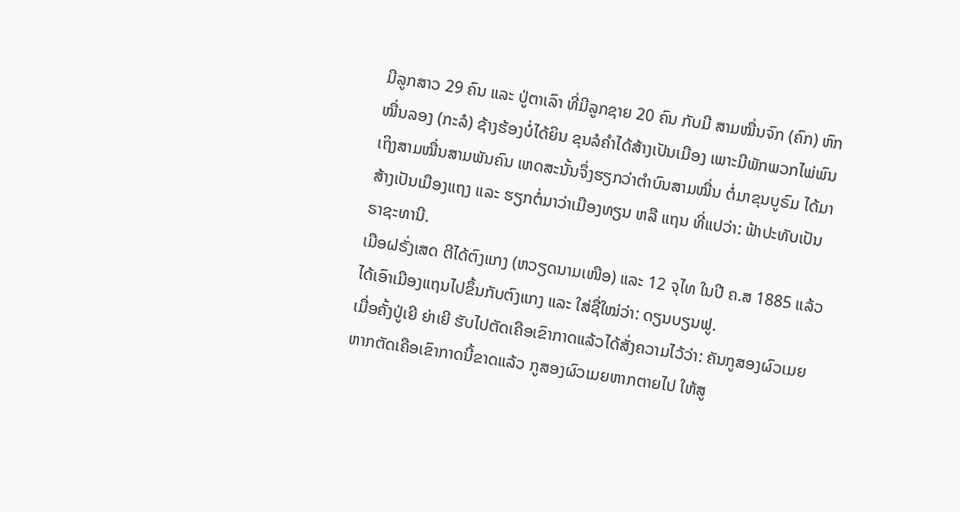ມີລູກສາວ 29 ຄົນ ແລະ ປູ່ຕາເລົາ ທີ່ມີລູກຊາຍ 20 ຄົນ ກັບມີ ສາມໝື່ນຈົກ (ຄົກ) ຫົກໝື່ນລອງ (ກະລໍ) ຊ້າງຮ້ອງບໍ່ໄດ້ຍິນ ຂຸນລໍຄຳໄດ້ສ້າງເປັນເມືອງ ເພາະມີພັກພວກໄພ່ພົນ ເຖິງສາມໝື່ນສາມພັນຄົນ ເຫດສະນັ້ນຈຶ່ງຮຽກວ່າຕຳບົນສາມໝື່ນ ຕໍ່ມາຂຸນບູຣົມ ໄດ້ມາສ້າງເປັນເມືອງແຖງ ແລະ ຮຽກຕໍ່ມາວ່າເມືອງທຽນ ຫລື ແຖນ ທີ່ແປວ່າ: ຟ້າປະທັບເປັນຣາຊະທານີ.
ເມືອຝຣັ່ງເສດ ຕີໄດ້ຕົງແກງ (ຫວຽດນາມເໜືອ) ແລະ 12 ຈຸໄທ ໃນປີ ຄ.ສ 1885 ແລ້ວ ໄດ້ເອົາເມືອງແຖນໄປຂຶ້ນກັບຕົງແກງ ແລະ ໃສ່ຊື່ໃໝ່ວ່າ: ດຽນບຽນຟູ.
ເມື່ອຄັ້ງປູ່ເຍີ ຍ່າເຍີ ຮັບໄປຕັດເຄືອເຂົາກາດແລ້ວໄດ້ສັ່ງຄວາມໄວ້ວ່າ: ຄັນກູສອງຜົວເມຍ ຫາກຕັດເຄືອເຂົາກາດນີ້ຂາດແລ້ວ ກູສອງຜົວເມຍຫາກຕາຍໄປ ໃຫ້ສູ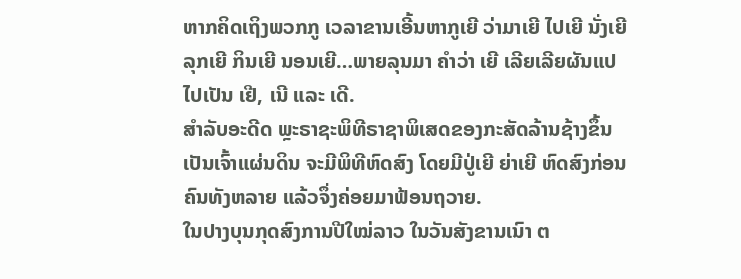ຫາກຄິດເຖິງພວກກູ ເວລາຂານເອີ້ນຫາກູເຍີ ວ່າມາເຍີ ໄປເຍີ ນັ່ງເຍີ ລຸກເຍີ ກິນເຍີ ນອນເຍີ…ພາຍລຸນມາ ຄຳວ່າ ເຍີ ເລີຍເລີຍຜັນແປໄປເປັນ ເຢີ, ເນີ ແລະ ເດີ.
ສຳລັບອະດີດ ພຼະຣາຊະພິທີຣາຊາພິເສດຂອງກະສັດລ້ານຊ້າງຂຶ້ນເປັນເຈົ້າແຜ່ນດິນ ຈະມີພິທີຫົດສົງ ໂດຍມີປູ່ເຍີ ຍ່າເຍີ ຫົດສົງກ່ອນຄົນທັງຫລາຍ ແລ້ວຈຶ່ງຄ່ອຍມາຟ້ອນຖວາຍ.
ໃນປາງບຸນກຸດສົງການປີໃໝ່ລາວ ໃນວັນສັງຂານເນົາ ຕ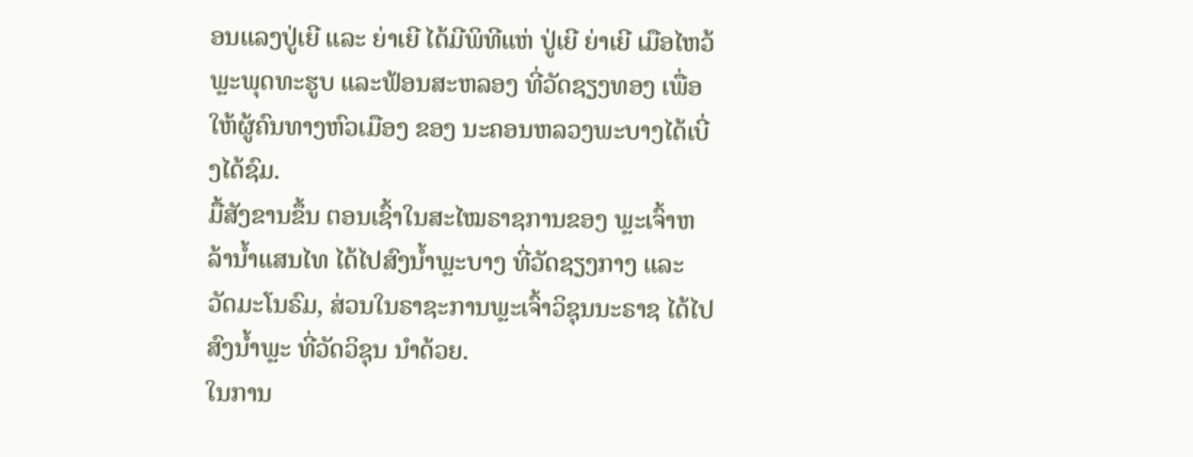ອນແລງປູ່ເຍີ ແລະ ຍ່າເຍີ ໄດ້ມີພິທີແຫ່ ປູ່ເຍີ ຍ່າເຍີ ເມືອໄຫວ້ພຼະພຸດທະຮູບ ແລະຟ້ອນສະຫລອງ ທີ່ວັດຊຽງທອງ ເພື່ອໃຫ້ຜູ້ຄົນທາງຫົວເມືອງ ຂອງ ນະຄອນຫລວງພະບາງໄດ້ເບີ່ງໄດ້ຊົມ.
ມື້ສັງຂານຂຶ້ນ ຕອນເຊົ້າໃນສະໄໝຣາຊການຂອງ ພຼະເຈົ້າຫລ້ານ້ຳແສນໄທ ໄດ້ໄປສົງນ້ຳພຼະບາງ ທີ່ວັດຊຽງກາງ ແລະ ວັດມະໂນຣົມ, ສ່ວນໃນຣາຊະການພຼະເຈົ້າວິຊຸນນະຣາຊ ໄດ້ໄປສົງນ້ຳພຼະ ທີ່ວັດວິຊຸນ ນຳດ້ວຍ.
ໃນການ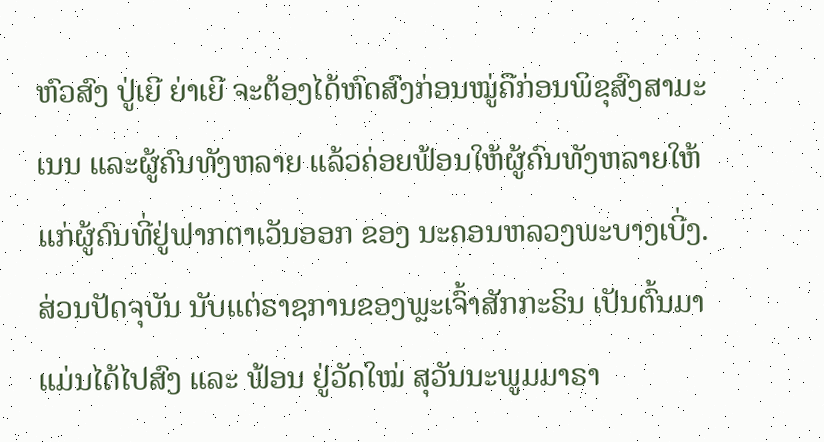ຫົວສົງ ປູ່ເຍີ ຍ່າເຍີ ຈະຕ້ອງໄດ້ຫົດສົງກ່ອນໝູ່ຄືກ່ອນພິຂຸສົງສາມະເນນ ແລະຜູ້ຄົນທັງຫລາຍ ແລ້ວຄ່ອຍຟ້ອນໃຫ້ຜູ້ຄົນທັງຫລາຍໃຫ້ແກ່ຜູ້ຄົນທີ່ຢູ່ຟາກຕາເວັນອອກ ຂອງ ນະຄອນຫລວງພະບາງເບີ່ງ.
ສ່ວນປັດຈຸບັນ ນັບແຕ່ຣາຊການຂອງພຼະເຈົ້າສັກກະຣິນ ເປັນຕົ້ນມາ ແມ່ນໄດ້ໄປສົງ ແລະ ຟ້ອນ ຢູ່ວັດໃໝ່ ສຸວັນນະພູມມາຣາ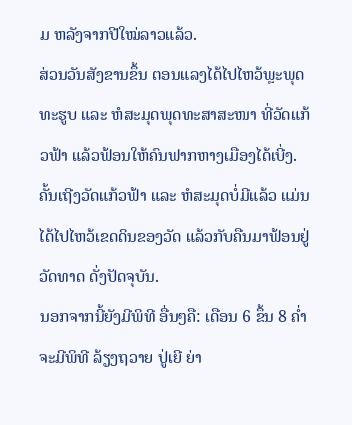ມ ຫລັງຈາກປີໃໝ່ລາວແລ້ວ.
ສ່ວນວັນສັງຂານຂຶ້ນ ຕອນແລງໄດ້ໄປໄຫວ້ພຼະພຸດທະຮູບ ແລະ ຫໍສະມຸດພຸດທະສາສະໜາ ທີ່ວັດແກ້ວຟ້າ ແລ້ວຟ້ອນໃຫ້ຄົນຟາກຫາງເມືອງໄດ້ເບີ່ງ. ຄັ້ນເຖີງວັດແກ້ວຟ້າ ແລະ ຫໍສະມຸດບໍ່ມີແລ້ວ ແມ່ນໄດ້ໄປໄຫວ້ເຂດດິນຂອງວັດ ແລ້ວກັບຄືນມາຟ້ອນຢູ່ວັດທາດ ດັ່ງປັດຈຸບັນ.
ນອກຈາກນີ້ຍັງມີພິທີ ອື່ນໆຄື: ເດືອນ 6 ຂຶ້ນ 8 ຄໍ່າ ຈະມີພິທີ ລ້ຽງຖວາຍ ປູ່ເຍີ ຍ່າ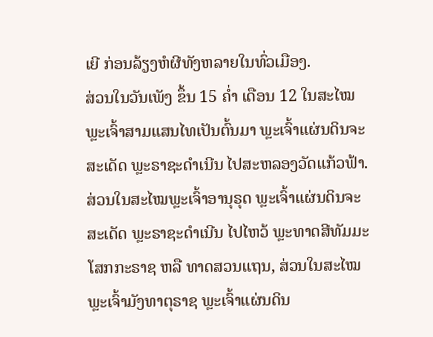ເຍີ ກ່ອນລ້ຽງຫໍຜີທັງຫລາຍໃນທົ່ວເມືອງ.
ສ່ວນໃນວັນເພັງ ຂຶ້ນ 15 ຄໍ່າ ເດືອນ 12 ໃນສະໄໝພຼະເຈົ້າສາມແສນໄທເປັນຕົ້ນມາ ພຼະເຈົ້າແຜ່ນດິນຈະສະເດັດ ພຼະຣາຊະດຳເນີນ ໄປສະຫລອງວັດແກ້ວຟ້າ.
ສ່ວນໃນສະໄໝພຼະເຈົ້າອານຸຣຸດ ພຼະເຈົ້າແຜ່ນດິນຈະສະເດັດ ພຼະຣາຊະດຳເນີນ ໄປໄຫວ້ ພຼະທາດສີທັມມະໂສກກະຣາຊ ຫລື ທາດສວນແຖນ, ສ່ວນໃນສະໄໝ ພຼະເຈົ້າມັງທາຕຸຣາຊ ພຼະເຈົ້າແຜ່ນດິນ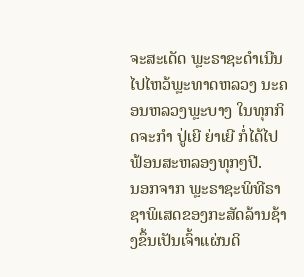ຈະສະເດັດ ພຼະຣາຊະດຳເນີນ ໄປໄຫວ້ພຼະທາດຫລວງ ນະຄອນຫລວງພຼະບາງ ໃນທຸກກິດຈະກຳ ປູ່ເຍີ ຍ່າເຍີ ກໍ່ໄດ້ໄປຟ້ອນສະຫລອງທຸກໆປີ.
ນອກຈາກ ພຼະຣາຊະພິທີຣາຊາພິເສດຂອງກະສັດລ້ານຊ້າງຂຶ້ນເປັນເຈົ້າແຜ່ນດິ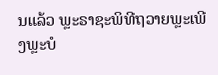ນແລ້ວ ພຼະຣາຊະພິທີຖວາຍພຼະເພີງພຼະບໍ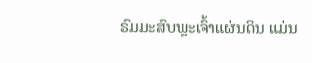ຣົມມະສົບພຼະເຈົ້າແຜ່ນດິນ ແມ່ນ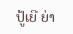ປູ້ເຍີ ຍ່າ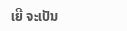ເຍີ ຈະເປັນ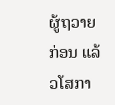ຜູ້ຖວາຍກ່ອນ ແລ້ວໂສກາ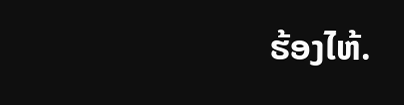ຮ້ອງໄຫ້.